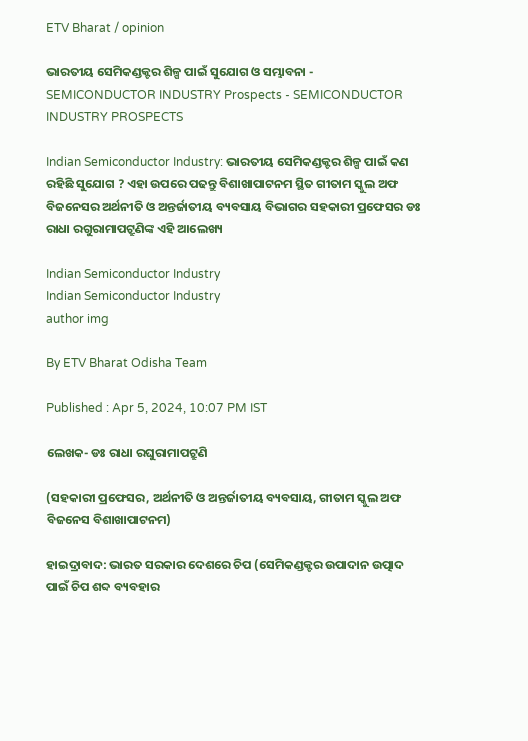ETV Bharat / opinion

ଭାରତୀୟ ସେମିକଣ୍ଡକ୍ଟର ଶିଳ୍ପ ପାଇଁ ସୁଯୋଗ ଓ ସମ୍ଭାବନା - SEMICONDUCTOR INDUSTRY Prospects - SEMICONDUCTOR INDUSTRY PROSPECTS

Indian Semiconductor Industry: ଭାରତୀୟ ସେମିକଣ୍ଡକ୍ଟର ଶିଳ୍ପ ପାଇଁ କଣ ରହିଛି ସୁଯୋଗ ? ଏହା ଉପରେ ପଢନ୍ତୁ ବିଶାଖାପାଟନମ ସ୍ଥିତ ଗୀତାମ ସ୍କୁଲ ଅଫ ବିଜନେସର ଅର୍ଥନୀତି ଓ ଅନ୍ତର୍ଜାତୀୟ ବ୍ୟବସାୟ ବିଭାଗର ସହକାରୀ ପ୍ରଫେସର ଡଃ ରାଧା ରଗୁରାମାପଟ୍ରୁଣିଙ୍କ ଏହି ଆଲେଖ୍ୟ

Indian Semiconductor Industry
Indian Semiconductor Industry
author img

By ETV Bharat Odisha Team

Published : Apr 5, 2024, 10:07 PM IST

ଲେଖକ- ଡଃ ରାଧା ରଘୁରାମାପଟ୍ରୁଣି

(ସହକାରୀ ପ୍ରଫେସର, ଅର୍ଥନୀତି ଓ ଅନ୍ତର୍ଜାତୀୟ ବ୍ୟବସାୟ, ଗୀତାମ ସ୍କୁଲ ଅଫ ବିଜନେସ ବିଶାଖାପାଟନମ)

ହାଇଦ୍ରାବାଦ: ଭାରତ ସରକାର ଦେଶରେ ଚିପ (ସେମିକଣ୍ଡକ୍ଟର ଉପାଦାନ ଉତ୍ପାଦ ପାଇଁ ଚିପ ଶବ୍ଦ ବ୍ୟବହାର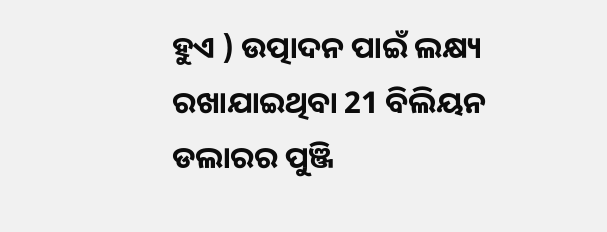ହୁଏ ) ଉତ୍ପାଦନ ପାଇଁ ଲକ୍ଷ୍ୟ ରଖାଯାଇଥିବା 21 ବିଲିୟନ ଡଲାରର ପୁଞ୍ଜି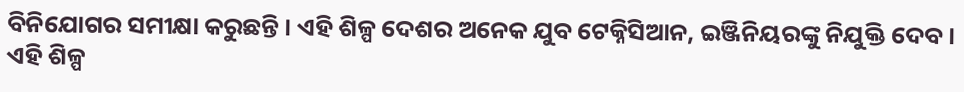ବିନିଯୋଗର ସମୀକ୍ଷା କରୁଛନ୍ତି । ଏହି ଶିଳ୍ପ ଦେଶର ଅନେକ ଯୁବ ଟେକ୍ନିସିଆନ, ଇଞ୍ଜିନିୟରଙ୍କୁ ନିଯୁକ୍ତି ଦେବ । ଏହି ଶିଳ୍ପ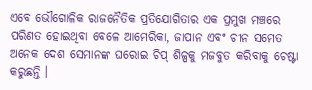ଏବେ ଭୌଗୋଳିକ ରାଜନୈତିକ ପ୍ରତିଯୋଗିତାର ଏକ ପ୍ରମୁଖ ମଞ୍ଚରେ ପରିଣତ ହୋଇଥିବା ବେଳେ ଆମେରିକା, ଜାପାନ ଏବଂ ଚୀନ ସମେତ ଅନେକ ଦେଶ ସେମାନଙ୍କ ଘରୋଇ ଚିପ୍ ଶିଳ୍ପକୁ ମଜବୁତ କରିବାକୁ ଚେଷ୍ଟା କରୁଛନ୍ତି ।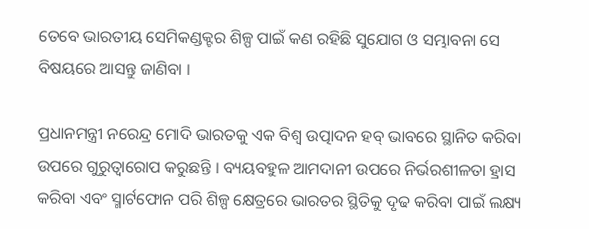ତେବେ ଭାରତୀୟ ସେମିକଣ୍ଡକ୍ଟର ଶିଳ୍ପ ପାଇଁ କଣ ରହିଛି ସୁଯୋଗ ଓ ସମ୍ଭାବନା ସେ ବିଷୟରେ ଆସନ୍ତୁ ଜାଣିବା ।

ପ୍ରଧାନମନ୍ତ୍ରୀ ନରେନ୍ଦ୍ର ମୋଦି ଭାରତକୁ ଏକ ବିଶ୍ବ ଉତ୍ପାଦନ ହବ୍ ଭାବରେ ସ୍ଥାନିତ କରିବା ଉପରେ ଗୁରୁତ୍ବାରୋପ କରୁଛନ୍ତି । ବ୍ୟୟବହୁଳ ଆମଦାନୀ ଉପରେ ନିର୍ଭରଶୀଳତା ହ୍ରାସ କରିବା ଏବଂ ସ୍ମାର୍ଟଫୋନ ପରି ଶିଳ୍ପ କ୍ଷେତ୍ରରେ ଭାରତର ସ୍ଥିତିକୁ ଦୃଢ କରିବା ପାଇଁ ଲକ୍ଷ୍ୟ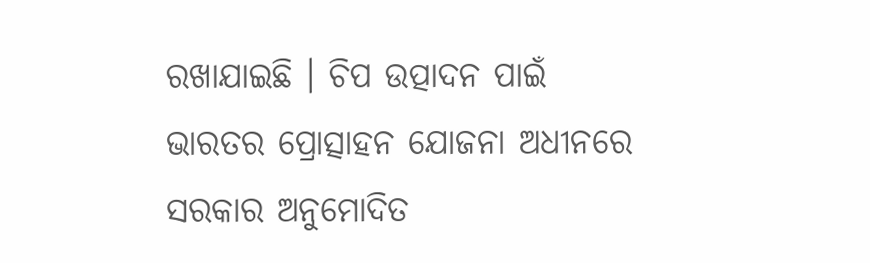ରଖାଯାଇଛି । ଚିପ ଉତ୍ପାଦନ ପାଇଁ ଭାରତର ପ୍ରୋତ୍ସାହନ ଯୋଜନା ଅଧୀନରେ ସରକାର ଅନୁମୋଦିତ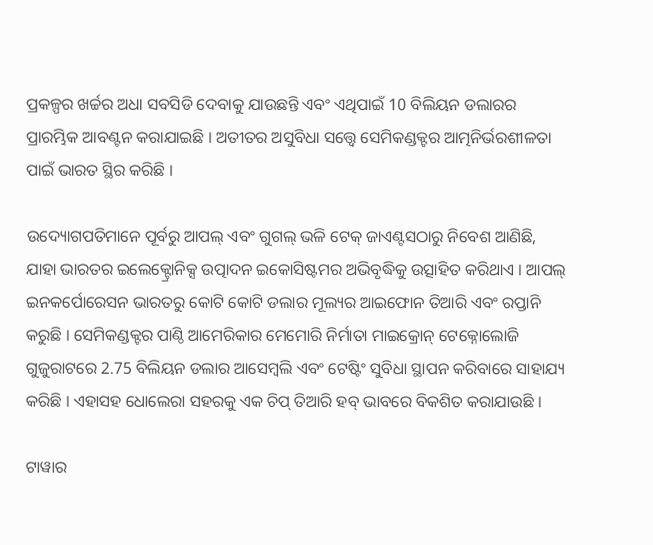ପ୍ରକଳ୍ପର ଖର୍ଚ୍ଚର ଅଧା ସବସିଡି ଦେବାକୁ ଯାଉଛନ୍ତି ଏବଂ ଏଥିପାଇଁ 10 ବିଲିୟନ ଡଲାରର ପ୍ରାରମ୍ଭିକ ଆବଣ୍ଟନ କରାଯାଇଛି । ଅତୀତର ଅସୁବିଧା ସତ୍ତ୍ବେ ସେମିକଣ୍ଡକ୍ଟର ଆତ୍ମନିର୍ଭରଶୀଳତା ପାଇଁ ଭାରତ ସ୍ଥିର କରିଛି ।

ଉଦ୍ୟୋଗପତିମାନେ ପୂର୍ବରୁ ଆପଲ୍ ଏବଂ ଗୁଗଲ୍ ଭଳି ଟେକ୍ ଜାଏଣ୍ଟସଠାରୁ ନିବେଶ ଆଣିଛି, ଯାହା ଭାରତର ଇଲେକ୍ଟ୍ରୋନିକ୍ସ ଉତ୍ପାଦନ ଇକୋସିଷ୍ଟମର ଅଭିବୃଦ୍ଧିକୁ ଉତ୍ସାହିତ କରିଥାଏ । ଆପଲ୍ ଇନକର୍ପୋରେସନ ଭାରତରୁ କୋଟି କୋଟି ଡଲାର ମୂଲ୍ୟର ଆଇଫୋନ ତିଆରି ଏବଂ ରପ୍ତାନି କରୁଛି । ସେମିକଣ୍ଡକ୍ଟର ପାଣ୍ଠି ଆମେରିକାର ମେମୋରି ନିର୍ମାତା ମାଇକ୍ରୋନ୍ ଟେକ୍ନୋଲୋଜି ଗୁଜୁରାଟରେ 2.75 ବିଲିୟନ ଡଲାର ଆସେମ୍ବଲି ଏବଂ ଟେଷ୍ଟିଂ ସୁବିଧା ସ୍ଥାପନ କରିବାରେ ସାହାଯ୍ୟ କରିଛି । ଏହାସହ ଧୋଲେରା ସହରକୁ ଏକ ଚିପ୍ ତିଆରି ହବ୍ ଭାବରେ ବିକଶିତ କରାଯାଉଛି ।

ଟାୱାର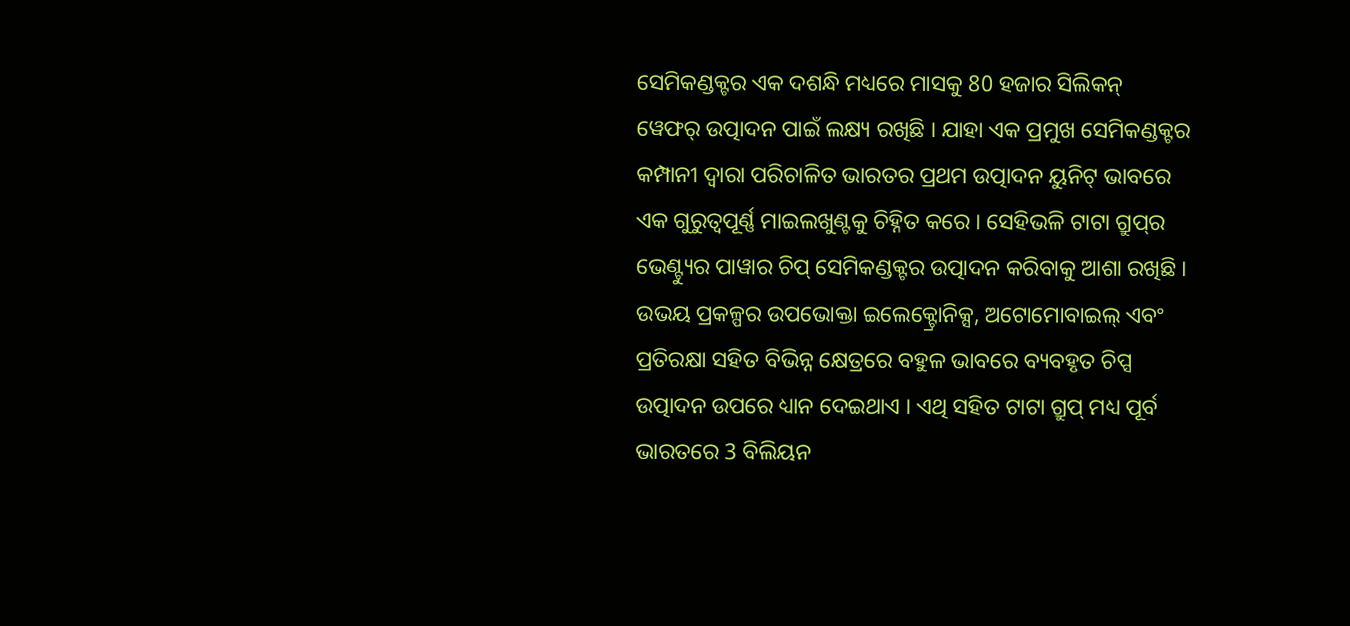ସେମିକଣ୍ଡକ୍ଟର ଏକ ଦଶନ୍ଧି ମଧ୍ୟରେ ମାସକୁ 80 ହଜାର ସିଲିକନ୍ ୱେଫର୍ ଉତ୍ପାଦନ ପାଇଁ ଲକ୍ଷ୍ୟ ରଖିଛି । ଯାହା ଏକ ପ୍ରମୁଖ ସେମିକଣ୍ଡକ୍ଟର କମ୍ପାନୀ ଦ୍ବାରା ପରିଚାଳିତ ଭାରତର ପ୍ରଥମ ଉତ୍ପାଦନ ୟୁନିଟ୍ ଭାବରେ ଏକ ଗୁରୁତ୍ବପୂର୍ଣ୍ଣ ମାଇଲଖୁଣ୍ଟକୁ ଚିହ୍ନିତ କରେ । ସେହିଭଳି ଟାଟା ଗ୍ରୁପ୍‌ର ଭେଣ୍ଟ୍ୟୁର ପାୱାର ଚିପ୍ ସେମିକଣ୍ଡକ୍ଟର ଉତ୍ପାଦନ କରିବାକୁ ଆଶା ରଖିଛି । ଉଭୟ ପ୍ରକଳ୍ପର ଉପଭୋକ୍ତା ଇଲେକ୍ଟ୍ରୋନିକ୍ସ, ଅଟୋମୋବାଇଲ୍ ଏବଂ ପ୍ରତିରକ୍ଷା ସହିତ ବିଭିନ୍ନ କ୍ଷେତ୍ରରେ ବହୁଳ ଭାବରେ ବ୍ୟବହୃତ ଚିପ୍ସ ଉତ୍ପାଦନ ଉପରେ ଧ୍ୟାନ ଦେଇଥାଏ । ଏଥି ସହିତ ଟାଟା ଗ୍ରୁପ୍ ମଧ୍ୟ ପୂର୍ବ ଭାରତରେ 3 ବିଲିୟନ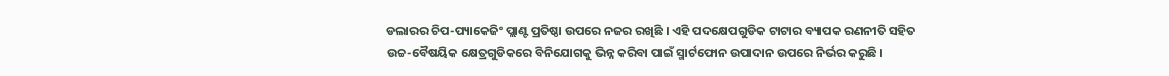ଡଲାରର ଚିପ-ପ୍ୟାକେଜିଂ ପ୍ଲାଣ୍ଟ ପ୍ରତିଷ୍ଠା ଉପରେ ନଜର ରଖିଛି । ଏହି ପଦକ୍ଷେପଗୁଡିକ ଟାଟାର ବ୍ୟାପକ ରଣନୀତି ସହିତ ଉଚ୍ଚ-ବୈଷୟିକ କ୍ଷେତ୍ରଗୁଡିକରେ ବିନିଯୋଗକୁ ଭିନ୍ନ କରିବା ପାଇଁ ସ୍ମାର୍ଟଫୋନ ଉପାଦାନ ଉପରେ ନିର୍ଭର କରୁଛି ।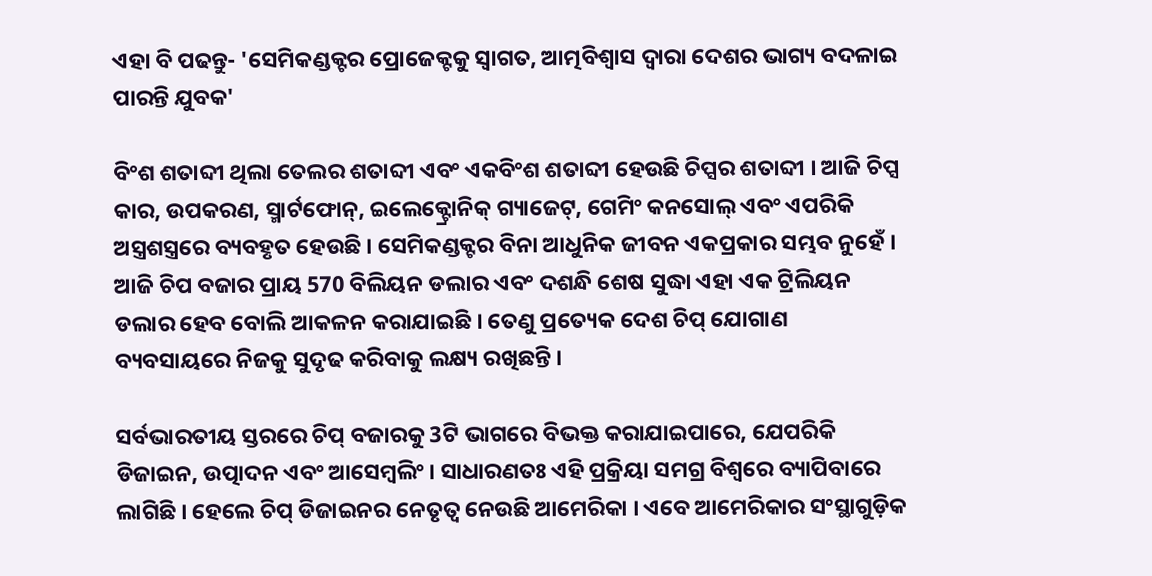ଏହା ବି ପଢନ୍ତୁ- 'ସେମିକଣ୍ଡକ୍ଟର ପ୍ରୋଜେକ୍ଟକୁ ସ୍ବାଗତ, ଆତ୍ମବିଶ୍ବାସ ଦ୍ବାରା ଦେଶର ଭାଗ୍ୟ ବଦଳାଇ ପାରନ୍ତି ଯୁବକ'

ବିଂଶ ଶତାବ୍ଦୀ ଥିଲା ତେଲର ଶତାବ୍ଦୀ ଏବଂ ଏକବିଂଶ ଶତାବ୍ଦୀ ହେଉଛି ଚିପ୍ସର ଶତାବ୍ଦୀ । ଆଜି ଚିପ୍ସ କାର, ଉପକରଣ, ସ୍ମାର୍ଟଫୋନ୍, ଇଲେକ୍ଟ୍ରୋନିକ୍ ଗ୍ୟାଜେଟ୍, ଗେମିଂ କନସୋଲ୍ ଏବଂ ଏପରିକି ଅସ୍ତ୍ରଶସ୍ତ୍ରରେ ବ୍ୟବହୃତ ହେଉଛି । ସେମିକଣ୍ଡକ୍ଟର ବିନା ଆଧୁନିକ ଜୀବନ ଏକପ୍ରକାର ସମ୍ଭବ ନୁହେଁ । ଆଜି ଚିପ ବଜାର ପ୍ରାୟ 570 ବିଲିୟନ ଡଲାର ଏବଂ ଦଶନ୍ଧି ଶେଷ ସୁଦ୍ଧା ଏହା ଏକ ଟ୍ରିଲିୟନ ଡଲାର ହେବ ବୋଲି ଆକଳନ କରାଯାଇଛି । ତେଣୁ ପ୍ରତ୍ୟେକ ଦେଶ ଚିପ୍ ଯୋଗାଣ ବ୍ୟବସାୟରେ ନିଜକୁ ସୁଦୃଢ କରିବାକୁ ଲକ୍ଷ୍ୟ ରଖିଛନ୍ତି ।

ସର୍ବଭାରତୀୟ ସ୍ତରରେ ଚିପ୍ ବଜାରକୁ 3ଟି ଭାଗରେ ବିଭକ୍ତ କରାଯାଇପାରେ, ଯେପରିକି ଡିଜାଇନ, ଉତ୍ପାଦନ ଏବଂ ଆସେମ୍ବଲିଂ । ସାଧାରଣତଃ ଏହି ପ୍ରକ୍ରିୟା ସମଗ୍ର ବିଶ୍ବରେ ବ୍ୟାପିବାରେ ଲାଗିଛି । ହେଲେ ଚିପ୍ ଡିଜାଇନର ନେତୃତ୍ବ ନେଉଛି ଆମେରିକା । ଏବେ ଆମେରିକାର ସଂସ୍ଥାଗୁଡ଼ିକ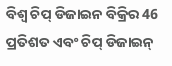ବିଶ୍ବ ଚିପ୍ ଡିଜାଇନ ବିକ୍ରିର 46 ପ୍ରତିଶତ ଏବଂ ଚିପ୍ ଡିଜାଇନ୍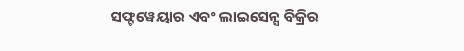ସଫ୍ଟୱେୟାର ଏବଂ ଲାଇସେନ୍ସ ବିକ୍ରିର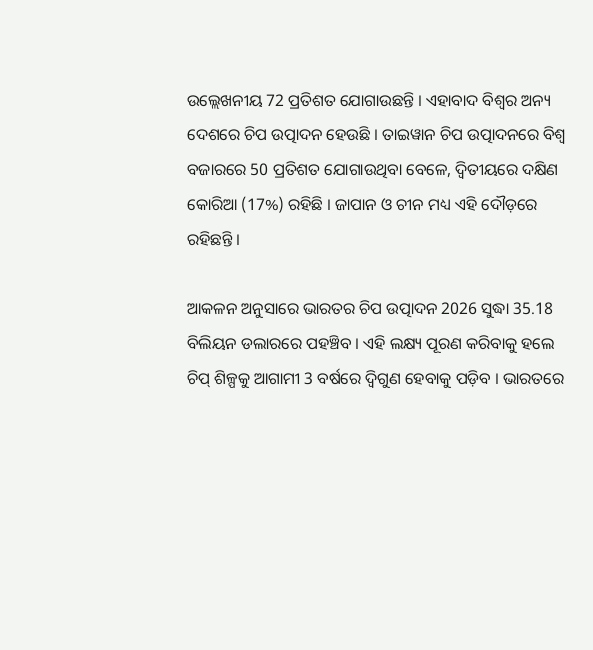ଉଲ୍ଲେଖନୀୟ 72 ପ୍ରତିଶତ ଯୋଗାଉଛନ୍ତି । ଏହାବାଦ ବିଶ୍ବର ଅନ୍ୟ ଦେଶରେ ଚିପ ଉତ୍ପାଦନ ହେଉଛି । ତାଇୱାନ ଚିପ ଉତ୍ପାଦନରେ ବିଶ୍ବ ବଜାରରେ 50 ପ୍ରତିଶତ ଯୋଗାଉଥିବା ବେଳେ, ଦ୍ବିତୀୟରେ ଦକ୍ଷିଣ କୋରିଆ (17%) ରହିଛି । ଜାପାନ ଓ ଚୀନ ମଧ୍ୟ ଏହି ଦୌଡ଼ରେ ରହିଛନ୍ତି ।

ଆକଳନ ଅନୁସାରେ ଭାରତର ଚିପ ଉତ୍ପାଦନ 2026 ସୁଦ୍ଧା 35.18 ବିଲିୟନ ଡଲାରରେ ପହଞ୍ଚିବ । ଏହି ଲକ୍ଷ୍ୟ ପୂରଣ କରିବାକୁ ହଲେ ଚିପ୍‌ ଶିଳ୍ପକୁ ଆଗାମୀ 3 ବର୍ଷରେ ଦ୍ବିଗୁଣ ହେବାକୁ ପଡ଼ିବ । ଭାରତରେ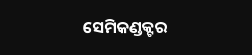ସେମିକଣ୍ଡକ୍ଟର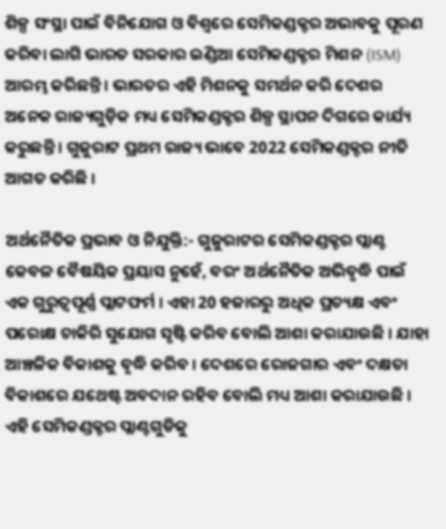ଶିଳ୍ପ ସଂସ୍ଥା ପାଇଁ ବିନିଯୋଗ ଓ ବିଶ୍ବରେ ସେମିକଣ୍ଡକ୍ଟର ଅଭାବକୁ ପୂରଣ କରିବା ଲାଗି ଭାରତ ସରକାର ଇଣ୍ଡିଆ ସେମିକଣ୍ଡକ୍ଟର ମିଶନ (ISM) ଆରମ୍ଭ କରିଛନ୍ତି । ଭାରତର ଏହି ମିଶନକୁ ସମର୍ଥନ କରି ଦେଶର ଅନେକ ରାଜ୍ୟଗୁଡ଼ିକ ମଧ୍ୟ ସେମିକଣ୍ଡକ୍ଟର ଶିଳ୍ପ ସ୍ଥାପନ ଦିଗରେ କାର୍ଯ୍ୟ କରୁଛନ୍ତି । ଗୁଜୁରାଟ ପ୍ରଥମ ରାଜ୍ୟ ଭାବେ 2022 ସେମିକଣ୍ଡକ୍ଟର ନୀତି ଆଗତ କରିଛି ।

ଅର୍ଥନୈତିକ ପ୍ରଭାବ ଓ ନିଯୁକ୍ତି:- ଗୁଜୁରାଟର ସେମିକଣ୍ଡକ୍ଟର ପ୍ଲାଣ୍ଟ କେବଳ ବୈଷୟିକ ପ୍ରୟାସ ନୁହେଁ, ବରଂ ଅର୍ଥନୈତିକ ଅଭିବୃଦ୍ଧି ପାଇଁ ଏକ ଗୁରୁତ୍ବପୂର୍ଣ୍ଣ ପ୍ଲାଟଫର୍ମ । ଏହା 20 ହଜାରରୁ ଅଧିକ ପ୍ରତ୍ୟକ୍ଷ ଏବଂ ପରୋକ୍ଷ ଚାକିରି ସୁଯୋଗ ସୃଷ୍ଟି କରିବ ବୋଲି ଆଶା କରାଯାଉଛି । ଯାହା ଆଞ୍ଚଳିକ ବିକାଶକୁ ବୃଦ୍ଧି କରିବ । ଦେଶରେ ରୋଜଗାର ଏବଂ ଦକ୍ଷତା ବିକାଶରେ ଯଥେଷ୍ଟ ଅବଦାନ ରହିବ ବୋଲି ମଧ୍ୟ ଆଶା କରାଯାଉଛି । ଏହି ସେମିକଣ୍ଡକ୍ଟର ପ୍ଲାଣ୍ଟଗୁଡିକୁ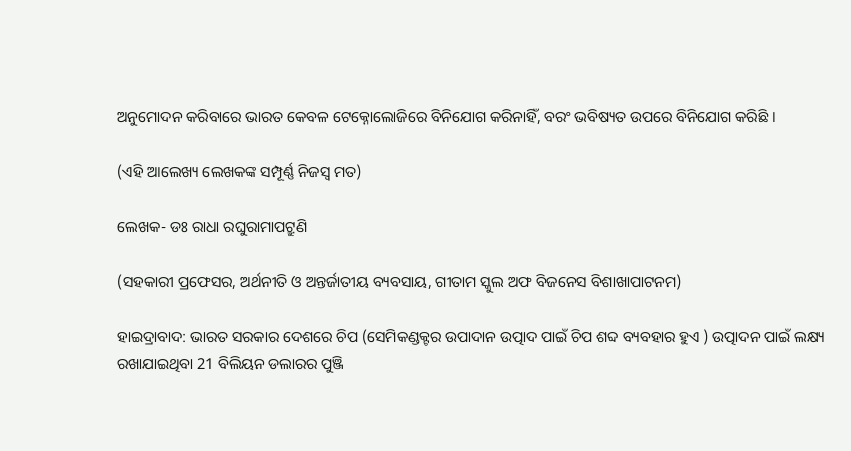ଅନୁମୋଦନ କରିବାରେ ଭାରତ କେବଳ ଟେକ୍ନୋଲୋଜିରେ ବିନିଯୋଗ କରିନାହିଁ, ବରଂ ଭବିଷ୍ୟତ ଉପରେ ବିନିଯୋଗ କରିଛି ।

(ଏହି ଆଲେଖ୍ୟ ଲେଖକଙ୍କ ସମ୍ପୂର୍ଣ୍ଣ ନିଜସ୍ବ ମତ)

ଲେଖକ- ଡଃ ରାଧା ରଘୁରାମାପଟ୍ରୁଣି

(ସହକାରୀ ପ୍ରଫେସର, ଅର୍ଥନୀତି ଓ ଅନ୍ତର୍ଜାତୀୟ ବ୍ୟବସାୟ, ଗୀତାମ ସ୍କୁଲ ଅଫ ବିଜନେସ ବିଶାଖାପାଟନମ)

ହାଇଦ୍ରାବାଦ: ଭାରତ ସରକାର ଦେଶରେ ଚିପ (ସେମିକଣ୍ଡକ୍ଟର ଉପାଦାନ ଉତ୍ପାଦ ପାଇଁ ଚିପ ଶବ୍ଦ ବ୍ୟବହାର ହୁଏ ) ଉତ୍ପାଦନ ପାଇଁ ଲକ୍ଷ୍ୟ ରଖାଯାଇଥିବା 21 ବିଲିୟନ ଡଲାରର ପୁଞ୍ଜି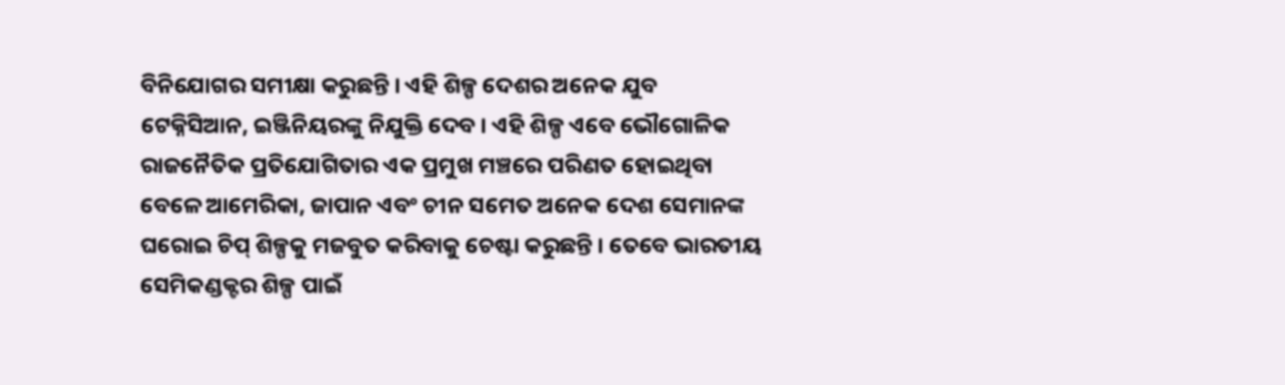ବିନିଯୋଗର ସମୀକ୍ଷା କରୁଛନ୍ତି । ଏହି ଶିଳ୍ପ ଦେଶର ଅନେକ ଯୁବ ଟେକ୍ନିସିଆନ, ଇଞ୍ଜିନିୟରଙ୍କୁ ନିଯୁକ୍ତି ଦେବ । ଏହି ଶିଳ୍ପ ଏବେ ଭୌଗୋଳିକ ରାଜନୈତିକ ପ୍ରତିଯୋଗିତାର ଏକ ପ୍ରମୁଖ ମଞ୍ଚରେ ପରିଣତ ହୋଇଥିବା ବେଳେ ଆମେରିକା, ଜାପାନ ଏବଂ ଚୀନ ସମେତ ଅନେକ ଦେଶ ସେମାନଙ୍କ ଘରୋଇ ଚିପ୍ ଶିଳ୍ପକୁ ମଜବୁତ କରିବାକୁ ଚେଷ୍ଟା କରୁଛନ୍ତି । ତେବେ ଭାରତୀୟ ସେମିକଣ୍ଡକ୍ଟର ଶିଳ୍ପ ପାଇଁ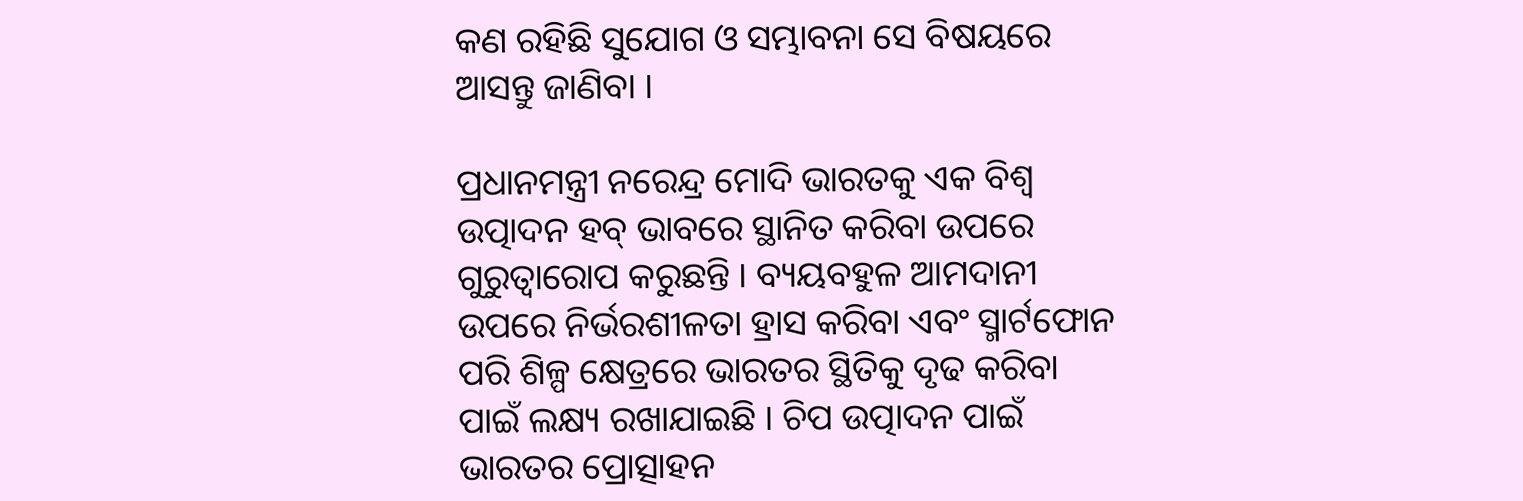କଣ ରହିଛି ସୁଯୋଗ ଓ ସମ୍ଭାବନା ସେ ବିଷୟରେ ଆସନ୍ତୁ ଜାଣିବା ।

ପ୍ରଧାନମନ୍ତ୍ରୀ ନରେନ୍ଦ୍ର ମୋଦି ଭାରତକୁ ଏକ ବିଶ୍ବ ଉତ୍ପାଦନ ହବ୍ ଭାବରେ ସ୍ଥାନିତ କରିବା ଉପରେ ଗୁରୁତ୍ବାରୋପ କରୁଛନ୍ତି । ବ୍ୟୟବହୁଳ ଆମଦାନୀ ଉପରେ ନିର୍ଭରଶୀଳତା ହ୍ରାସ କରିବା ଏବଂ ସ୍ମାର୍ଟଫୋନ ପରି ଶିଳ୍ପ କ୍ଷେତ୍ରରେ ଭାରତର ସ୍ଥିତିକୁ ଦୃଢ କରିବା ପାଇଁ ଲକ୍ଷ୍ୟ ରଖାଯାଇଛି । ଚିପ ଉତ୍ପାଦନ ପାଇଁ ଭାରତର ପ୍ରୋତ୍ସାହନ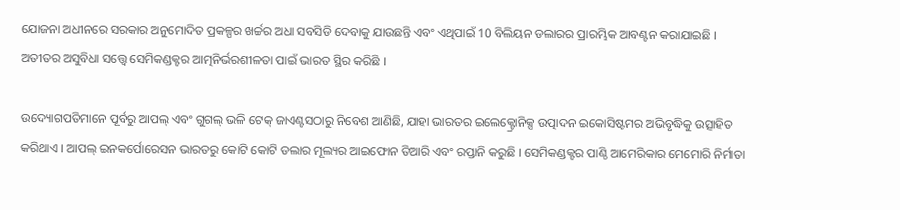ଯୋଜନା ଅଧୀନରେ ସରକାର ଅନୁମୋଦିତ ପ୍ରକଳ୍ପର ଖର୍ଚ୍ଚର ଅଧା ସବସିଡି ଦେବାକୁ ଯାଉଛନ୍ତି ଏବଂ ଏଥିପାଇଁ 10 ବିଲିୟନ ଡଲାରର ପ୍ରାରମ୍ଭିକ ଆବଣ୍ଟନ କରାଯାଇଛି । ଅତୀତର ଅସୁବିଧା ସତ୍ତ୍ବେ ସେମିକଣ୍ଡକ୍ଟର ଆତ୍ମନିର୍ଭରଶୀଳତା ପାଇଁ ଭାରତ ସ୍ଥିର କରିଛି ।

ଉଦ୍ୟୋଗପତିମାନେ ପୂର୍ବରୁ ଆପଲ୍ ଏବଂ ଗୁଗଲ୍ ଭଳି ଟେକ୍ ଜାଏଣ୍ଟସଠାରୁ ନିବେଶ ଆଣିଛି, ଯାହା ଭାରତର ଇଲେକ୍ଟ୍ରୋନିକ୍ସ ଉତ୍ପାଦନ ଇକୋସିଷ୍ଟମର ଅଭିବୃଦ୍ଧିକୁ ଉତ୍ସାହିତ କରିଥାଏ । ଆପଲ୍ ଇନକର୍ପୋରେସନ ଭାରତରୁ କୋଟି କୋଟି ଡଲାର ମୂଲ୍ୟର ଆଇଫୋନ ତିଆରି ଏବଂ ରପ୍ତାନି କରୁଛି । ସେମିକଣ୍ଡକ୍ଟର ପାଣ୍ଠି ଆମେରିକାର ମେମୋରି ନିର୍ମାତା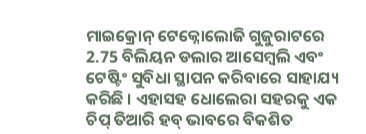ମାଇକ୍ରୋନ୍ ଟେକ୍ନୋଲୋଜି ଗୁଜୁରାଟରେ 2.75 ବିଲିୟନ ଡଲାର ଆସେମ୍ବଲି ଏବଂ ଟେଷ୍ଟିଂ ସୁବିଧା ସ୍ଥାପନ କରିବାରେ ସାହାଯ୍ୟ କରିଛି । ଏହାସହ ଧୋଲେରା ସହରକୁ ଏକ ଚିପ୍ ତିଆରି ହବ୍ ଭାବରେ ବିକଶିତ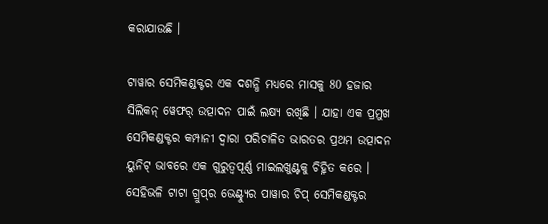କରାଯାଉଛି ।

ଟାୱାର ସେମିକଣ୍ଡକ୍ଟର ଏକ ଦଶନ୍ଧି ମଧ୍ୟରେ ମାସକୁ 80 ହଜାର ସିଲିକନ୍ ୱେଫର୍ ଉତ୍ପାଦନ ପାଇଁ ଲକ୍ଷ୍ୟ ରଖିଛି । ଯାହା ଏକ ପ୍ରମୁଖ ସେମିକଣ୍ଡକ୍ଟର କମ୍ପାନୀ ଦ୍ବାରା ପରିଚାଳିତ ଭାରତର ପ୍ରଥମ ଉତ୍ପାଦନ ୟୁନିଟ୍ ଭାବରେ ଏକ ଗୁରୁତ୍ବପୂର୍ଣ୍ଣ ମାଇଲଖୁଣ୍ଟକୁ ଚିହ୍ନିତ କରେ । ସେହିଭଳି ଟାଟା ଗ୍ରୁପ୍‌ର ଭେଣ୍ଟ୍ୟୁର ପାୱାର ଚିପ୍ ସେମିକଣ୍ଡକ୍ଟର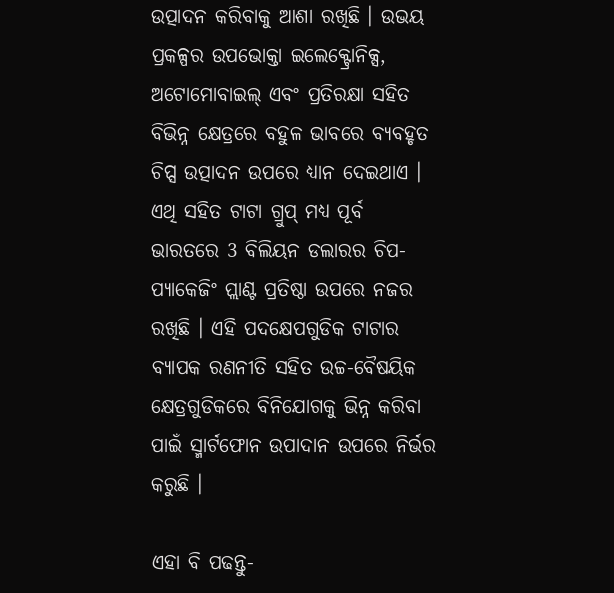ଉତ୍ପାଦନ କରିବାକୁ ଆଶା ରଖିଛି । ଉଭୟ ପ୍ରକଳ୍ପର ଉପଭୋକ୍ତା ଇଲେକ୍ଟ୍ରୋନିକ୍ସ, ଅଟୋମୋବାଇଲ୍ ଏବଂ ପ୍ରତିରକ୍ଷା ସହିତ ବିଭିନ୍ନ କ୍ଷେତ୍ରରେ ବହୁଳ ଭାବରେ ବ୍ୟବହୃତ ଚିପ୍ସ ଉତ୍ପାଦନ ଉପରେ ଧ୍ୟାନ ଦେଇଥାଏ । ଏଥି ସହିତ ଟାଟା ଗ୍ରୁପ୍ ମଧ୍ୟ ପୂର୍ବ ଭାରତରେ 3 ବିଲିୟନ ଡଲାରର ଚିପ-ପ୍ୟାକେଜିଂ ପ୍ଲାଣ୍ଟ ପ୍ରତିଷ୍ଠା ଉପରେ ନଜର ରଖିଛି । ଏହି ପଦକ୍ଷେପଗୁଡିକ ଟାଟାର ବ୍ୟାପକ ରଣନୀତି ସହିତ ଉଚ୍ଚ-ବୈଷୟିକ କ୍ଷେତ୍ରଗୁଡିକରେ ବିନିଯୋଗକୁ ଭିନ୍ନ କରିବା ପାଇଁ ସ୍ମାର୍ଟଫୋନ ଉପାଦାନ ଉପରେ ନିର୍ଭର କରୁଛି ।

ଏହା ବି ପଢନ୍ତୁ-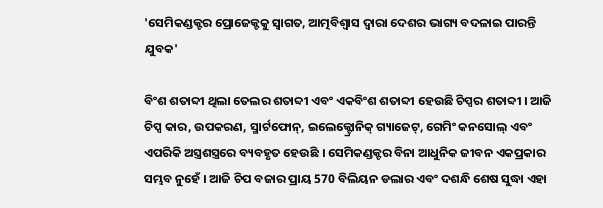'ସେମିକଣ୍ଡକ୍ଟର ପ୍ରୋଜେକ୍ଟକୁ ସ୍ବାଗତ, ଆତ୍ମବିଶ୍ବାସ ଦ୍ବାରା ଦେଶର ଭାଗ୍ୟ ବଦଳାଇ ପାରନ୍ତି ଯୁବକ'

ବିଂଶ ଶତାବ୍ଦୀ ଥିଲା ତେଲର ଶତାବ୍ଦୀ ଏବଂ ଏକବିଂଶ ଶତାବ୍ଦୀ ହେଉଛି ଚିପ୍ସର ଶତାବ୍ଦୀ । ଆଜି ଚିପ୍ସ କାର, ଉପକରଣ, ସ୍ମାର୍ଟଫୋନ୍, ଇଲେକ୍ଟ୍ରୋନିକ୍ ଗ୍ୟାଜେଟ୍, ଗେମିଂ କନସୋଲ୍ ଏବଂ ଏପରିକି ଅସ୍ତ୍ରଶସ୍ତ୍ରରେ ବ୍ୟବହୃତ ହେଉଛି । ସେମିକଣ୍ଡକ୍ଟର ବିନା ଆଧୁନିକ ଜୀବନ ଏକପ୍ରକାର ସମ୍ଭବ ନୁହେଁ । ଆଜି ଚିପ ବଜାର ପ୍ରାୟ 570 ବିଲିୟନ ଡଲାର ଏବଂ ଦଶନ୍ଧି ଶେଷ ସୁଦ୍ଧା ଏହା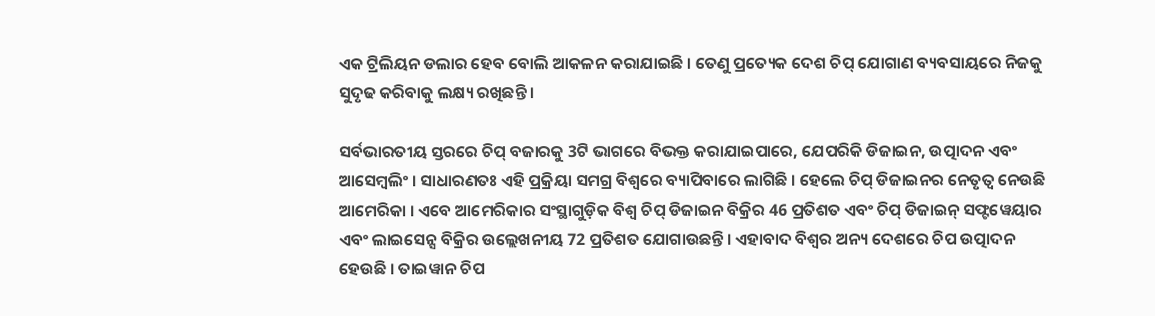ଏକ ଟ୍ରିଲିୟନ ଡଲାର ହେବ ବୋଲି ଆକଳନ କରାଯାଇଛି । ତେଣୁ ପ୍ରତ୍ୟେକ ଦେଶ ଚିପ୍ ଯୋଗାଣ ବ୍ୟବସାୟରେ ନିଜକୁ ସୁଦୃଢ କରିବାକୁ ଲକ୍ଷ୍ୟ ରଖିଛନ୍ତି ।

ସର୍ବଭାରତୀୟ ସ୍ତରରେ ଚିପ୍ ବଜାରକୁ 3ଟି ଭାଗରେ ବିଭକ୍ତ କରାଯାଇପାରେ, ଯେପରିକି ଡିଜାଇନ, ଉତ୍ପାଦନ ଏବଂ ଆସେମ୍ବଲିଂ । ସାଧାରଣତଃ ଏହି ପ୍ରକ୍ରିୟା ସମଗ୍ର ବିଶ୍ବରେ ବ୍ୟାପିବାରେ ଲାଗିଛି । ହେଲେ ଚିପ୍ ଡିଜାଇନର ନେତୃତ୍ବ ନେଉଛି ଆମେରିକା । ଏବେ ଆମେରିକାର ସଂସ୍ଥାଗୁଡ଼ିକ ବିଶ୍ବ ଚିପ୍ ଡିଜାଇନ ବିକ୍ରିର 46 ପ୍ରତିଶତ ଏବଂ ଚିପ୍ ଡିଜାଇନ୍ ସଫ୍ଟୱେୟାର ଏବଂ ଲାଇସେନ୍ସ ବିକ୍ରିର ଉଲ୍ଲେଖନୀୟ 72 ପ୍ରତିଶତ ଯୋଗାଉଛନ୍ତି । ଏହାବାଦ ବିଶ୍ବର ଅନ୍ୟ ଦେଶରେ ଚିପ ଉତ୍ପାଦନ ହେଉଛି । ତାଇୱାନ ଚିପ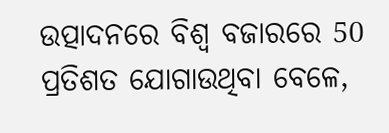ଉତ୍ପାଦନରେ ବିଶ୍ବ ବଜାରରେ 50 ପ୍ରତିଶତ ଯୋଗାଉଥିବା ବେଳେ,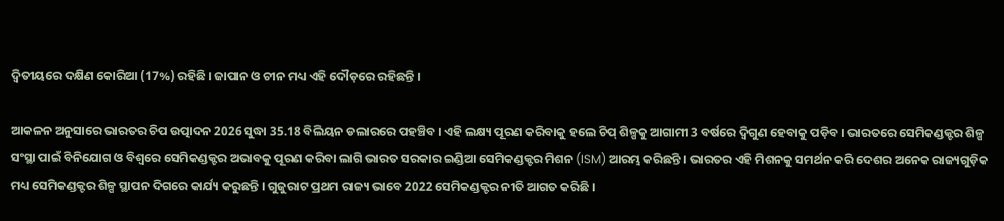ଦ୍ବିତୀୟରେ ଦକ୍ଷିଣ କୋରିଆ (17%) ରହିଛି । ଜାପାନ ଓ ଚୀନ ମଧ୍ୟ ଏହି ଦୌଡ଼ରେ ରହିଛନ୍ତି ।

ଆକଳନ ଅନୁସାରେ ଭାରତର ଚିପ ଉତ୍ପାଦନ 2026 ସୁଦ୍ଧା 35.18 ବିଲିୟନ ଡଲାରରେ ପହଞ୍ଚିବ । ଏହି ଲକ୍ଷ୍ୟ ପୂରଣ କରିବାକୁ ହଲେ ଚିପ୍‌ ଶିଳ୍ପକୁ ଆଗାମୀ 3 ବର୍ଷରେ ଦ୍ବିଗୁଣ ହେବାକୁ ପଡ଼ିବ । ଭାରତରେ ସେମିକଣ୍ଡକ୍ଟର ଶିଳ୍ପ ସଂସ୍ଥା ପାଇଁ ବିନିଯୋଗ ଓ ବିଶ୍ବରେ ସେମିକଣ୍ଡକ୍ଟର ଅଭାବକୁ ପୂରଣ କରିବା ଲାଗି ଭାରତ ସରକାର ଇଣ୍ଡିଆ ସେମିକଣ୍ଡକ୍ଟର ମିଶନ (ISM) ଆରମ୍ଭ କରିଛନ୍ତି । ଭାରତର ଏହି ମିଶନକୁ ସମର୍ଥନ କରି ଦେଶର ଅନେକ ରାଜ୍ୟଗୁଡ଼ିକ ମଧ୍ୟ ସେମିକଣ୍ଡକ୍ଟର ଶିଳ୍ପ ସ୍ଥାପନ ଦିଗରେ କାର୍ଯ୍ୟ କରୁଛନ୍ତି । ଗୁଜୁରାଟ ପ୍ରଥମ ରାଜ୍ୟ ଭାବେ 2022 ସେମିକଣ୍ଡକ୍ଟର ନୀତି ଆଗତ କରିଛି ।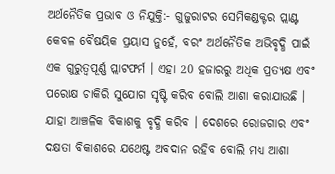ଅର୍ଥନୈତିକ ପ୍ରଭାବ ଓ ନିଯୁକ୍ତି:- ଗୁଜୁରାଟର ସେମିକଣ୍ଡକ୍ଟର ପ୍ଲାଣ୍ଟ କେବଳ ବୈଷୟିକ ପ୍ରୟାସ ନୁହେଁ, ବରଂ ଅର୍ଥନୈତିକ ଅଭିବୃଦ୍ଧି ପାଇଁ ଏକ ଗୁରୁତ୍ବପୂର୍ଣ୍ଣ ପ୍ଲାଟଫର୍ମ । ଏହା 20 ହଜାରରୁ ଅଧିକ ପ୍ରତ୍ୟକ୍ଷ ଏବଂ ପରୋକ୍ଷ ଚାକିରି ସୁଯୋଗ ସୃଷ୍ଟି କରିବ ବୋଲି ଆଶା କରାଯାଉଛି । ଯାହା ଆଞ୍ଚଳିକ ବିକାଶକୁ ବୃଦ୍ଧି କରିବ । ଦେଶରେ ରୋଜଗାର ଏବଂ ଦକ୍ଷତା ବିକାଶରେ ଯଥେଷ୍ଟ ଅବଦାନ ରହିବ ବୋଲି ମଧ୍ୟ ଆଶା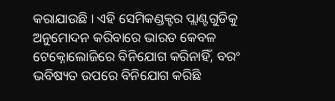କରାଯାଉଛି । ଏହି ସେମିକଣ୍ଡକ୍ଟର ପ୍ଲାଣ୍ଟଗୁଡିକୁ ଅନୁମୋଦନ କରିବାରେ ଭାରତ କେବଳ ଟେକ୍ନୋଲୋଜିରେ ବିନିଯୋଗ କରିନାହିଁ, ବରଂ ଭବିଷ୍ୟତ ଉପରେ ବିନିଯୋଗ କରିଛି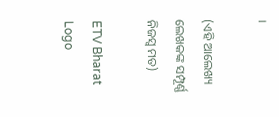।

(ଏହି ଆଲେଖ୍ୟ ଲେଖକଙ୍କ ସମ୍ପୂର୍ଣ୍ଣ ନିଜସ୍ବ ମତ)

ETV Bharat Logo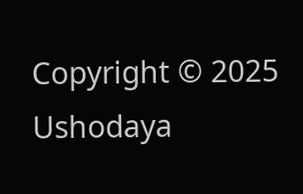Copyright © 2025 Ushodaya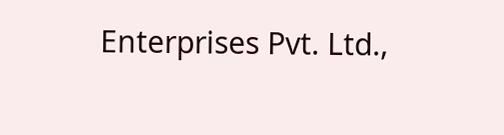Enterprises Pvt. Ltd.,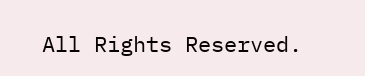All Rights Reserved.